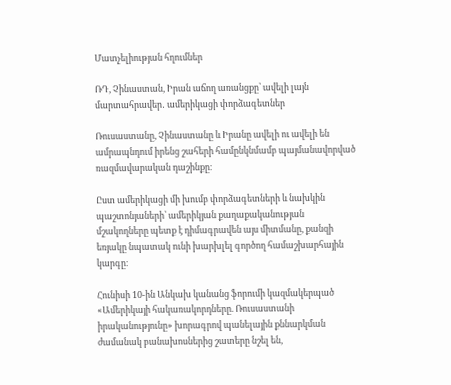Մատչելիության հղումներ

ՌԴ, Չինաստան, Իրան աճող առանցքը՝ ավելի լայն մարտահրավեր․ ամերիկացի փորձագետներ

Ռուսաստանը, Չինաստանը և Իրանը ավելի ու ավելի են ամրապնդում իրենց շահերի համընկնմամբ պայմանավորված ռազմավարական դաշինքը։

Ըստ ամերիկացի մի խումբ փորձագետների և նախկին պաշտոնյաների՝ ամերիկյան քաղաքականության մշակողները պետք է դիմագրավեն այս միտմանը, քանզի եռյակը նպատակ ունի խարխլել գործող համաշխարհային կարգը։

Հունիսի 10-ին Անկախ կանանց ֆորումի կազմակերպած «Ամերիկայի հակառակորդները. Ռուսաստանի իրականությունը» խորագրով պանելային քննարկման ժամանակ բանախոսներից շատերը նշել են,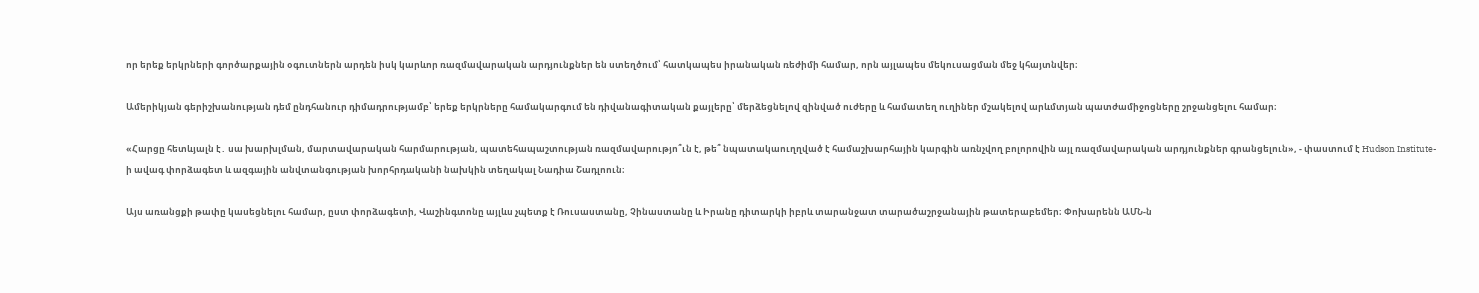որ երեք երկրների գործարքային օգուտներն արդեն իսկ կարևոր ռազմավարական արդյունքներ են ստեղծում՝ հատկապես իրանական ռեժիմի համար, որն այլապես մեկուսացման մեջ կհայտնվեր։

Ամերիկյան գերիշխանության դեմ ընդհանուր դիմադրությամբ՝ երեք երկրները համակարգում են դիվանագիտական քայլերը՝ մերձեցնելով զինված ուժերը և համատեղ ուղիներ մշակելով արևմտյան պատժամիջոցները շրջանցելու համար։

«Հարցը հետևյալն է․ սա խարխլման, մարտավարական հարմարության, պատեհապաշտության ռազմավարությո՞ւն է, թե՞ նպատակաուղղված է համաշխարհային կարգին առնչվող բոլորովին այլ ռազմավարական արդյունքներ գրանցելուն», - փաստում է Hudson Institute-ի ավագ փորձագետ և ազգային անվտանգության խորհրդականի նախկին տեղակալ Նադիա Շադլոուն։

Այս առանցքի թափը կասեցնելու համար, ըստ փորձագետի, Վաշինգտոնը այլևս չպետք է Ռուսաստանը, Չինաստանը և Իրանը դիտարկի իբրև տարանջատ տարածաշրջանային թատերաբեմեր։ Փոխարենն ԱՄՆ-ն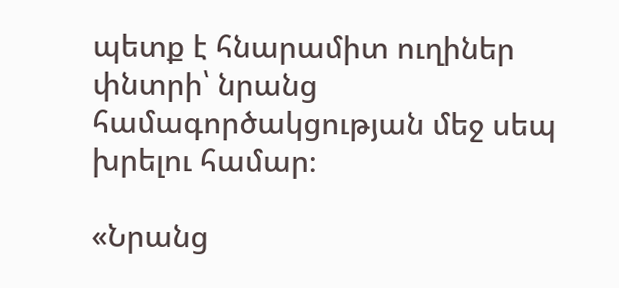պետք է հնարամիտ ուղիներ փնտրի՝ նրանց համագործակցության մեջ սեպ խրելու համար։

«Նրանց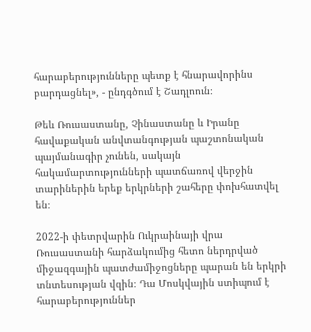հարաբերությունները պետք է հնարավորինս բարդացնել», - ընդգծում է Շադլոուն։

Թեև Ռուսաստանը, Չինաստանը և Իրանը հավաքական անվտանգության պաշտոնական պայմանագիր չունեն, սակայն հակամարտությունների պատճառով վերջին տարիներին երեք երկրների շահերը փոխհատվել են։

2022-ի փետրվարին Ուկրաինայի վրա Ռուսաստանի հարձակումից հետո ներդրված միջազգային պատժամիջոցները պարան են երկրի տնտեսության վզին։ Դա Մոսկվային ստիպում է հարաբերություններ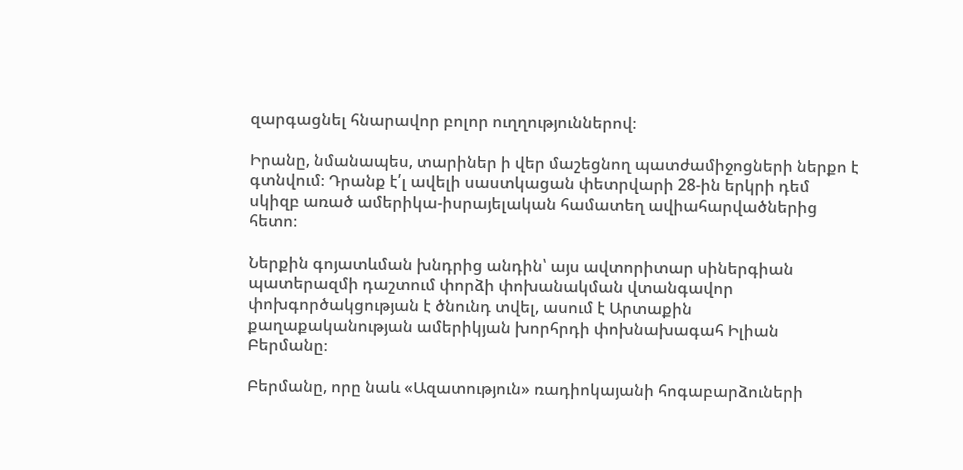զարգացնել հնարավոր բոլոր ուղղություններով։

Իրանը, նմանապես, տարիներ ի վեր մաշեցնող պատժամիջոցների ներքո է գտնվում։ Դրանք է՛լ ավելի սաստկացան փետրվարի 28-ին երկրի դեմ սկիզբ առած ամերիկա-իսրայելական համատեղ ավիահարվածներից հետո։

Ներքին գոյատևման խնդրից անդին՝ այս ավտորիտար սիներգիան պատերազմի դաշտում փորձի փոխանակման վտանգավոր փոխգործակցության է ծնունդ տվել, ասում է Արտաքին քաղաքականության ամերիկյան խորհրդի փոխնախագահ Իլիան Բերմանը։

Բերմանը, որը նաև «Ազատություն» ռադիոկայանի հոգաբարձուների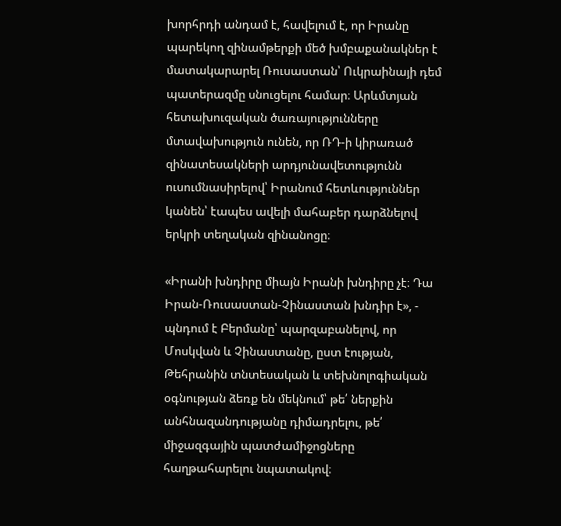խորհրդի անդամ է, հավելում է, որ Իրանը պարեկող զինամթերքի մեծ խմբաքանակներ է մատակարարել Ռուսաստան՝ Ուկրաինայի դեմ պատերազմը սնուցելու համար։ Արևմտյան հետախուզական ծառայությունները մտավախություն ունեն, որ ՌԴ-ի կիրառած զինատեսակների արդյունավետությունն ուսումնասիրելով՝ Իրանում հետևություններ կանեն՝ էապես ավելի մահաբեր դարձնելով երկրի տեղական զինանոցը։

«Իրանի խնդիրը միայն Իրանի խնդիրը չէ։ Դա Իրան-Ռուսաստան-Չինաստան խնդիր է», - պնդում է Բերմանը՝ պարզաբանելով, որ Մոսկվան և Չինաստանը, ըստ էության, Թեհրանին տնտեսական և տեխնոլոգիական օգնության ձեռք են մեկնում՝ թե՛ ներքին անհնազանդությանը դիմադրելու, թե՛ միջազգային պատժամիջոցները հաղթահարելու նպատակով։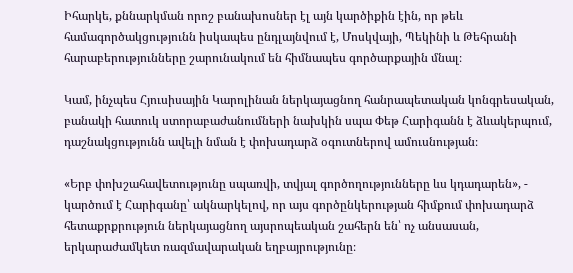Իհարկե, քննարկման որոշ բանախոսներ էլ այն կարծիքին էին, որ թեև համագործակցությունն իսկապես ընդլայնվում է, Մոսկվայի, Պեկինի և Թեհրանի հարաբերությունները շարունակում են հիմնապես գործարքային մնալ։

Կամ, ինչպես Հյուսիսային Կարոլինան ներկայացնող հանրապետական կոնգրեսական, բանակի հատուկ ստորաբաժանումների նախկին սպա Փեթ Հարիգանն է ձևակերպում, դաշնակցությունն ավելի նման է փոխադարձ օգուտներով ամուսնության։

«Երբ փոխշահավետությունը սպառվի, տվյալ գործողությունները ևս կդադարեն», - կարծում է Հարիգանը՝ ակնարկելով, որ այս գործընկերության հիմքում փոխադարձ հետաքրքրություն ներկայացնող այսրոպեական շահերն են՝ ոչ անսասան, երկարաժամկետ ռազմավարական եղբայրությունը։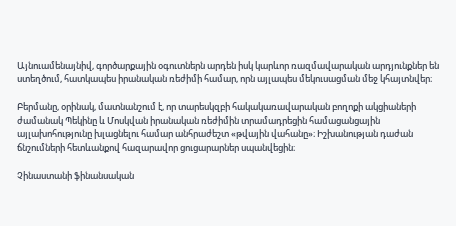Այնուամենայնիվ, գործարքային օգուտներն արդեն իսկ կարևոր ռազմավարական արդյունքներ են ստեղծում, հատկապես իրանական ռեժիմի համար, որն այլապես մեկուսացման մեջ կհայտնվեր։

Բերմանը, օրինակ, մատնանշում է, որ տարեսկզբի հակակառավարական բողոքի ակցիաների ժամանակ Պեկինը և Մոսկվան իրանական ռեժիմին տրամադրեցին համացանցային այլախոհությունը խլացնելու համար անհրաժեշտ «թվային վահանը»։ Իշխանության դաժան ճնշումների հետևանքով հազարավոր ցուցարարներ սպանվեցին։

Չինաստանի ֆինանսական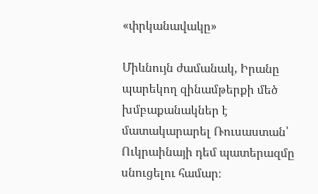«փրկանավակը»

Միևնույն ժամանակ, Իրանը պարեկող զինամթերքի մեծ խմբաքանակներ է մատակարարել Ռուսաստան՝ Ուկրաինայի դեմ պատերազմը սնուցելու համար։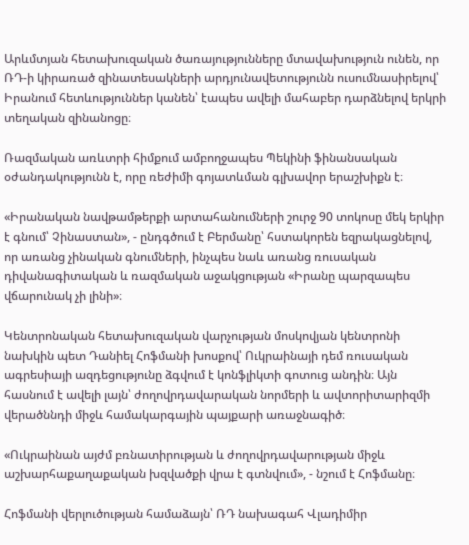Արևմտյան հետախուզական ծառայությունները մտավախություն ունեն, որ ՌԴ-ի կիրառած զինատեսակների արդյունավետությունն ուսումնասիրելով՝ Իրանում հետևություններ կանեն՝ էապես ավելի մահաբեր դարձնելով երկրի տեղական զինանոցը։

Ռազմական առևտրի հիմքում ամբողջապես Պեկինի ֆինանսական օժանդակությունն է, որը ռեժիմի գոյատևման գլխավոր երաշխիքն է։

«Իրանական նավթամթերքի արտահանումների շուրջ 90 տոկոսը մեկ երկիր է գնում՝ Չինաստան», - ընդգծում է Բերմանը՝ հստակորեն եզրակացնելով, որ առանց չինական գնումների, ինչպես նաև առանց ռուսական դիվանագիտական և ռազմական աջակցության «Իրանը պարզապես վճարունակ չի լինի»։

Կենտրոնական հետախուզական վարչության մոսկովյան կենտրոնի նախկին պետ Դանիել Հոֆմանի խոսքով՝ Ուկրաինայի դեմ ռուսական ագրեսիայի ազդեցությունը ձգվում է կոնֆլիկտի գոտուց անդին։ Այն հասնում է ավելի լայն՝ ժողովրդավարական նորմերի և ավտորիտարիզմի վերածննդի միջև համակարգային պայքարի առաջնագիծ։

«Ուկրաինան այժմ բռնատիրության և ժողովրդավարության միջև աշխարհաքաղաքական խզվածքի վրա է գտնվում», - նշում է Հոֆմանը։

Հոֆմանի վերլուծության համաձայն՝ ՌԴ նախագահ Վլադիմիր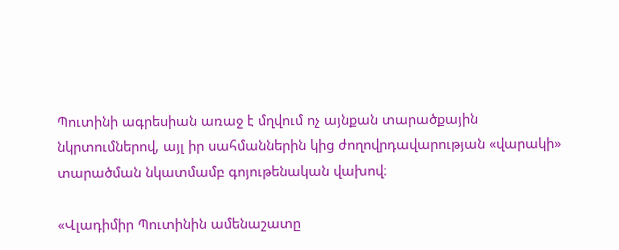Պուտինի ագրեսիան առաջ է մղվում ոչ այնքան տարածքային նկրտումներով, այլ իր սահմաններին կից ժողովրդավարության «վարակի» տարածման նկատմամբ գոյութենական վախով։

«Վլադիմիր Պուտինին ամենաշատը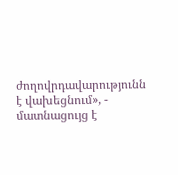ժողովրդավարությունն է վախեցնում», - մատնացույց է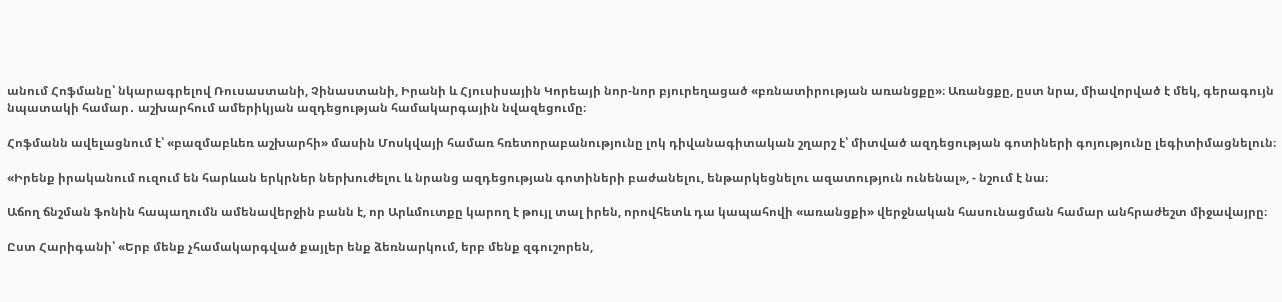անում Հոֆմանը՝ նկարագրելով Ռուսաստանի, Չինաստանի, Իրանի և Հյուսիսային Կորեայի նոր-նոր բյուրեղացած «բռնատիրության առանցքը»։ Առանցքը, ըստ նրա, միավորված է մեկ, գերագույն նպատակի համար․ աշխարհում ամերիկյան ազդեցության համակարգային նվազեցումը։

Հոֆմանն ավելացնում է՝ «բազմաբևեռ աշխարհի» մասին Մոսկվայի համառ հռետորաբանությունը լոկ դիվանագիտական շղարշ է՝ միտված ազդեցության գոտիների գոյությունը լեգիտիմացնելուն։

«Իրենք իրականում ուզում են հարևան երկրներ ներխուժելու և նրանց ազդեցության գոտիների բաժանելու, ենթարկեցնելու ազատություն ունենալ», - նշում է նա։

Աճող ճնշման ֆոնին հապաղումն ամենավերջին բանն է, որ Արևմուտքը կարող է թույլ տալ իրեն, որովհետև դա կապահովի «առանցքի» վերջնական հասունացման համար անհրաժեշտ միջավայրը։

Ըստ Հարիգանի՝ «Երբ մենք չհամակարգված քայլեր ենք ձեռնարկում, երբ մենք զգուշորեն,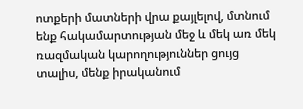ոտքերի մատների վրա քայլելով, մտնում ենք հակամարտության մեջ և մեկ առ մեկ ռազմական կարողություններ ցույց տալիս, մենք իրականում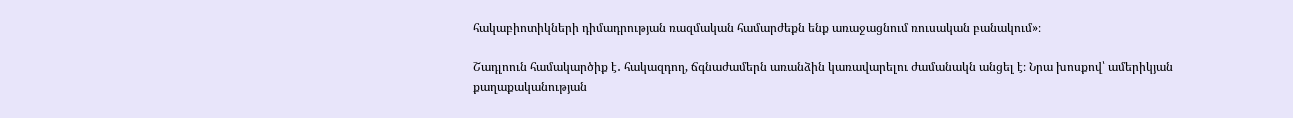հակաբիոտիկների դիմադրության ռազմական համարժեքն ենք առաջացնում ռուսական բանակում»։

Շադլոուն համակարծիք է․ հակազդող, ճգնաժամերն առանձին կառավարելու ժամանակն անցել է։ Նրա խոսքով՝ ամերիկյան քաղաքականության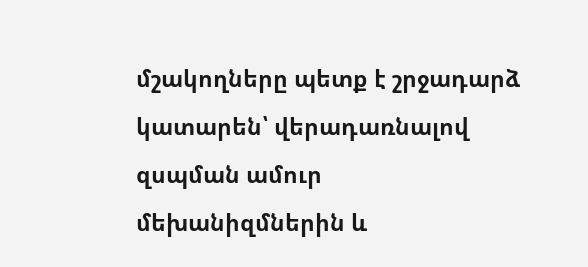մշակողները պետք է շրջադարձ կատարեն՝ վերադառնալով զսպման ամուր մեխանիզմներին և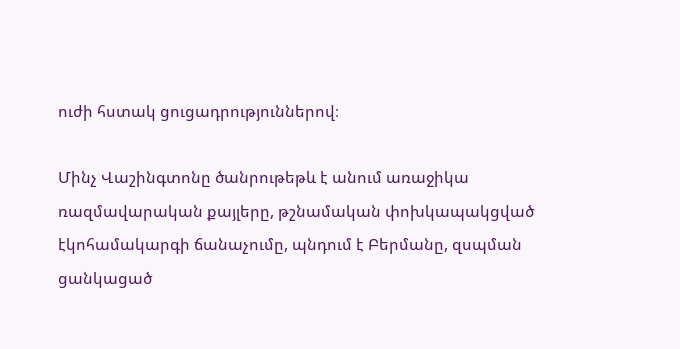ուժի հստակ ցուցադրություններով։

Մինչ Վաշինգտոնը ծանրութեթև է անում առաջիկա ռազմավարական քայլերը, թշնամական փոխկապակցված էկոհամակարգի ճանաչումը, պնդում է Բերմանը, զսպման ցանկացած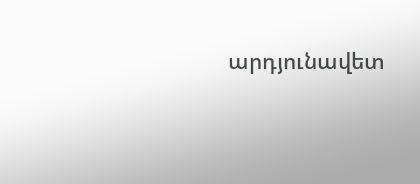արդյունավետ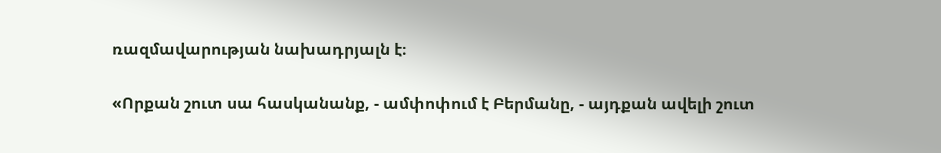ռազմավարության նախադրյալն է։

«Որքան շուտ սա հասկանանք, - ամփոփում է Բերմանը, - այդքան ավելի շուտ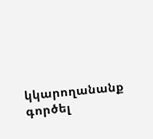կկարողանանք գործել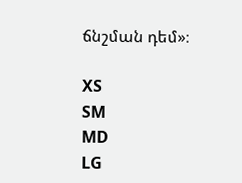ճնշման դեմ»։

XS
SM
MD
LG